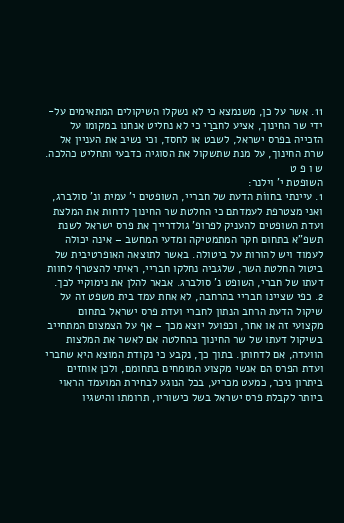11. אשר על כן, משנמצא כי לא נשקלו השיקולים המתאימים על-ידי שר החינוך, אציע לחברַי כי לא נחליט אנחנו במקומו על הזכייה בפרס ישראל, לשבט או לחסד, וכי נשיב את העניין אל שרת החינוך, על מנת שתשקול את הסוגיה כדבעי ותחליט כהלכה.
ש ו פ ט
השופטת י' וילנר:
1. עיינתי בחווֹת הדעת של חבריי, השופטים י' עמית ונ' סולברג, ואני מצטרפת לעמדתם כי החלטת שר החינוך לדחות את המלצת ועדת השופטים להעניק לפרופ' גולדרייך את פרס ישראל לשנת תשפ"א בתחום חקר המתמטיקה ומדעי המחשב – אינה יכולה לעמוד ויש להורות על ביטולה. באשר לתוצאה האופרטיבית של ביטול החלטת השר, שלגביה נחלקו חבריי, ראיתי להצטרף לחוות דעתו של חברי, השופט נ' סולברג. אבאר להלן את נימוקיי לכך.
2. כפי שציינו חבריי בהרחבה, לא אחת עמד בית משפט זה על שיקול הדעת הרחב הנתון לחברי ועדת פרס ישראל בתחום מקצועי זה או אחר, וכפועל יוצא מכך – אף על הצמצום המתחייב בשיקול דעתו של שר החינוך בהחלטה אם לאשר את המלצות הוועדה, אם לדחותן. בתוך כך, נקבע כי נקודת המוצא היא שחברי ועדת הפרס הם אנשי מקצוע המומחים בתחומם, ולכן אוחזים ביתרון ניכר, כמעט מכריע, בכל הנוגע לבחירת המועמד הראוי ביותר לקבלת פרס ישראל בשל כישוריו, תרומתו והישגיו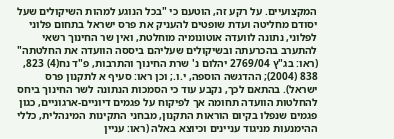המקצועיים. על רקע זה, הוטעם כי "בכל הנוגע למהות השיקולים שעל יסודם מחליטה ועדת שופטים להעניק את פרס ישראל בתחום פלוני לפלוני, נתונה לוועדה אוטונומיה מוחלטת, ואין שר החינוך רשאי להתערב בהכרעתה ובשיקולים שעליהם ביססה הוועדה את החלטתה" (ראו: בג"ץ 2769/04 יהלום נ' שרת החינוך והתרבות, פ"ד נח(4) 823, 838 (2004); ההדגשה הוספה, י.ו.; וכן ראו: סעיף א לתקנון פרס ישראל). בהתאם לכך, נקבע עוד כי הסמכות הנתונה לשר החינוך ביחס להחלטות הוועדה תחומה אך לפיקוח על פגמים דיוניים-ארגוניים, כגון פגמים שנפלו בקיום הוראות התקנון, מבחני התקינות המינהלית, כללי ההימנעות מניגוד עניינים וכיוצא באלה (ראו: עניין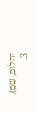יהלום, שם).
3.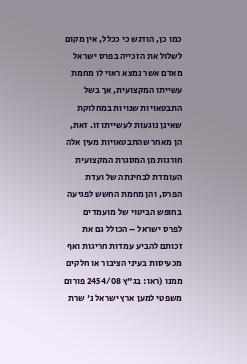כמו כן, הודגש כי ככלל, אין מקום לשלול את הזכייה בפרס ישראל מאדם אשר נמצא ראוי לו מחמת עשייתו המקצועית, אך בשל התבטאויות שנויות במחלוקת שאינן נוגעות לעשייתו זו. זאת, הן מאחר שהתבטאויות מעין אלה חורגות מן המסגרת המקצועית העומדת לבחינתה של ועדת הפרס, והן מחמת החשש לפגיעה בחופש הביטוי של מועמדים לפרס ישראל – הכולל גם את זכותם להביע עמדות חריגות ואף מכעיסות בעיני הציבור או חלקים ממנו (ראו: בג"ץ 2454/08 פורום משפטי למען ארץ ישראל נ' שרת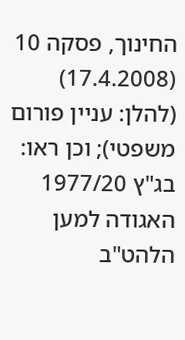החינוך, פסקה 10 (17.4.2008) (להלן: עניין פורום משפטי); וכן ראו: בג"ץ 1977/20 האגודה למען הלהט"ב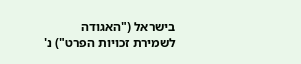בישראל ("האגודה לשמירת זכויות הפרט") נ'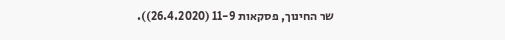שר החינוך, פסקאות 11-9 (26.4.2020)).